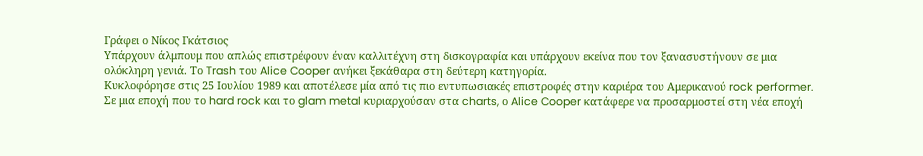Γράφει ο Νίκος Γκάτσιος
Υπάρχουν άλμπουμ που απλώς επιστρέφουν έναν καλλιτέχνη στη δισκογραφία και υπάρχουν εκείνα που τον ξανασυστήνουν σε μια ολόκληρη γενιά. Το Trash του Alice Cooper ανήκει ξεκάθαρα στη δεύτερη κατηγορία.
Κυκλοφόρησε στις 25 Ιουλίου 1989 και αποτέλεσε μία από τις πιο εντυπωσιακές επιστροφές στην καριέρα του Αμερικανού rock performer. Σε μια εποχή που το hard rock και το glam metal κυριαρχούσαν στα charts, ο Alice Cooper κατάφερε να προσαρμοστεί στη νέα εποχή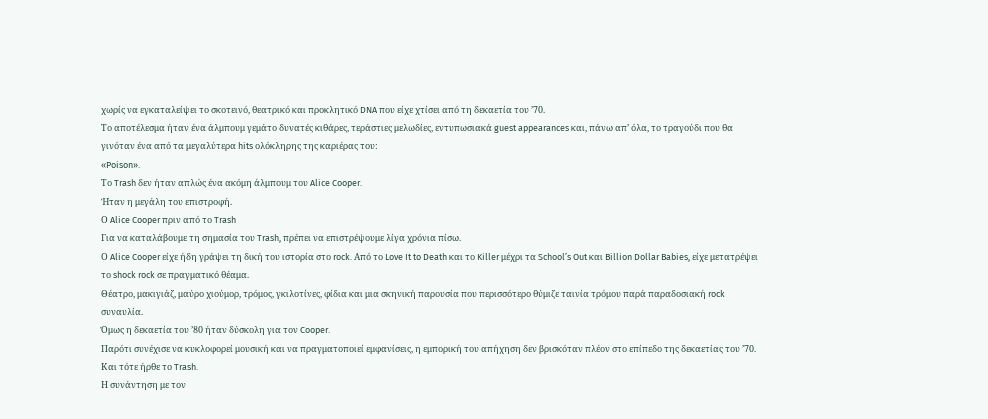χωρίς να εγκαταλείψει το σκοτεινό, θεατρικό και προκλητικό DNA που είχε χτίσει από τη δεκαετία του ’70.
Το αποτέλεσμα ήταν ένα άλμπουμ γεμάτο δυνατές κιθάρες, τεράστιες μελωδίες, εντυπωσιακά guest appearances και, πάνω απ’ όλα, το τραγούδι που θα γινόταν ένα από τα μεγαλύτερα hits ολόκληρης της καριέρας του:
«Poison».
Το Trash δεν ήταν απλώς ένα ακόμη άλμπουμ του Alice Cooper.
Ήταν η μεγάλη του επιστροφή.
Ο Alice Cooper πριν από το Trash
Για να καταλάβουμε τη σημασία του Trash, πρέπει να επιστρέψουμε λίγα χρόνια πίσω.
Ο Alice Cooper είχε ήδη γράψει τη δική του ιστορία στο rock. Από το Love It to Death και το Killer μέχρι τα School’s Out και Billion Dollar Babies, είχε μετατρέψει το shock rock σε πραγματικό θέαμα.
Θέατρο, μακιγιάζ, μαύρο χιούμορ, τρόμος, γκιλοτίνες, φίδια και μια σκηνική παρουσία που περισσότερο θύμιζε ταινία τρόμου παρά παραδοσιακή rock συναυλία.
Όμως η δεκαετία του ’80 ήταν δύσκολη για τον Cooper.
Παρότι συνέχισε να κυκλοφορεί μουσική και να πραγματοποιεί εμφανίσεις, η εμπορική του απήχηση δεν βρισκόταν πλέον στο επίπεδο της δεκαετίας του ’70.
Και τότε ήρθε το Trash.
Η συνάντηση με τον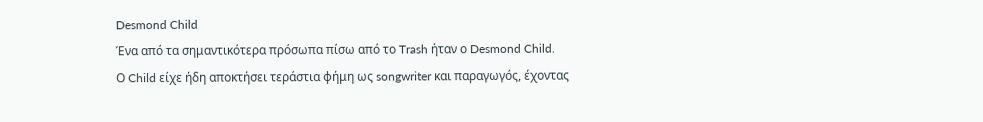Desmond Child
Ένα από τα σημαντικότερα πρόσωπα πίσω από το Trash ήταν ο Desmond Child.
Ο Child είχε ήδη αποκτήσει τεράστια φήμη ως songwriter και παραγωγός, έχοντας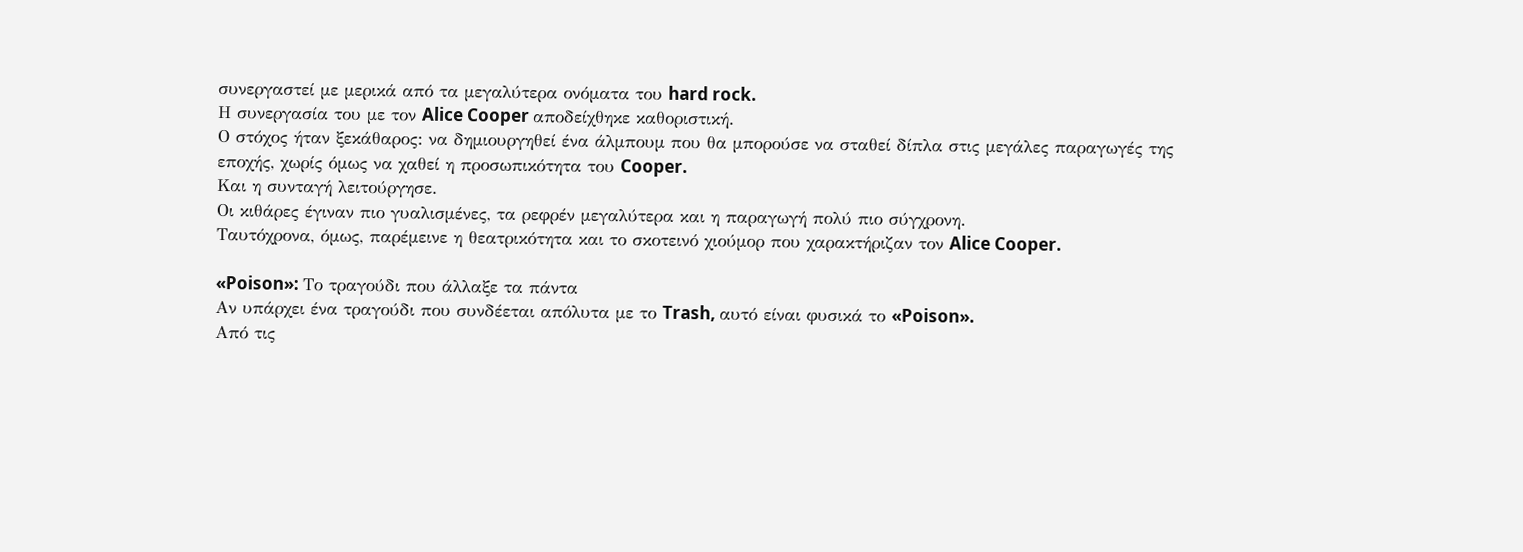συνεργαστεί με μερικά από τα μεγαλύτερα ονόματα του hard rock.
Η συνεργασία του με τον Alice Cooper αποδείχθηκε καθοριστική.
Ο στόχος ήταν ξεκάθαρος: να δημιουργηθεί ένα άλμπουμ που θα μπορούσε να σταθεί δίπλα στις μεγάλες παραγωγές της εποχής, χωρίς όμως να χαθεί η προσωπικότητα του Cooper.
Και η συνταγή λειτούργησε.
Οι κιθάρες έγιναν πιο γυαλισμένες, τα ρεφρέν μεγαλύτερα και η παραγωγή πολύ πιο σύγχρονη.
Ταυτόχρονα, όμως, παρέμεινε η θεατρικότητα και το σκοτεινό χιούμορ που χαρακτήριζαν τον Alice Cooper.

«Poison»: Το τραγούδι που άλλαξε τα πάντα
Αν υπάρχει ένα τραγούδι που συνδέεται απόλυτα με το Trash, αυτό είναι φυσικά το «Poison».
Από τις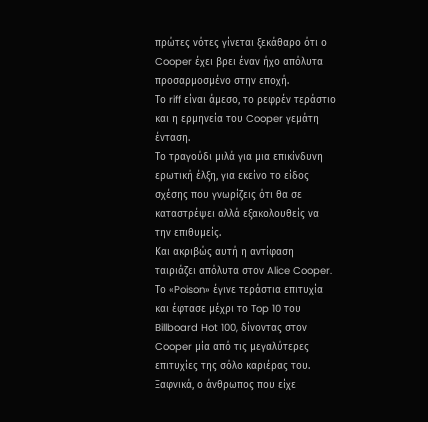πρώτες νότες γίνεται ξεκάθαρο ότι ο Cooper έχει βρει έναν ήχο απόλυτα προσαρμοσμένο στην εποχή.
Το riff είναι άμεσο, το ρεφρέν τεράστιο και η ερμηνεία του Cooper γεμάτη ένταση.
Το τραγούδι μιλά για μια επικίνδυνη ερωτική έλξη, για εκείνο το είδος σχέσης που γνωρίζεις ότι θα σε καταστρέψει αλλά εξακολουθείς να την επιθυμείς.
Και ακριβώς αυτή η αντίφαση ταιριάζει απόλυτα στον Alice Cooper.
Το «Poison» έγινε τεράστια επιτυχία και έφτασε μέχρι το Top 10 του Billboard Hot 100, δίνοντας στον Cooper μία από τις μεγαλύτερες επιτυχίες της σόλο καριέρας του.
Ξαφνικά, ο άνθρωπος που είχε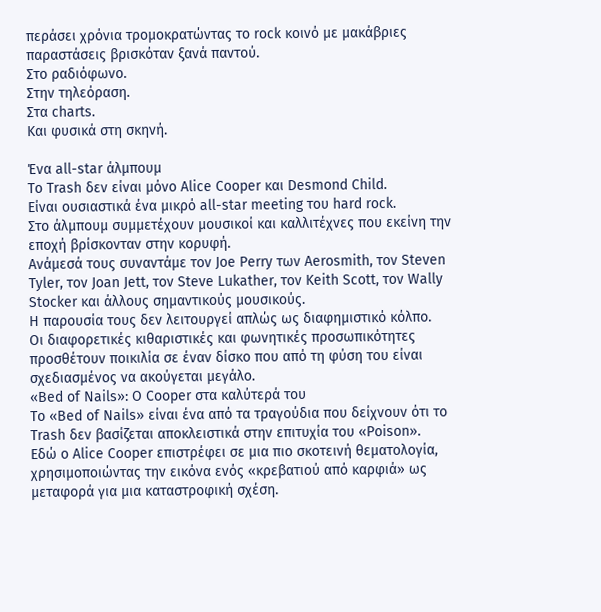περάσει χρόνια τρομοκρατώντας το rock κοινό με μακάβριες παραστάσεις βρισκόταν ξανά παντού.
Στο ραδιόφωνο.
Στην τηλεόραση.
Στα charts.
Και φυσικά στη σκηνή.

Ένα all-star άλμπουμ
Το Trash δεν είναι μόνο Alice Cooper και Desmond Child.
Είναι ουσιαστικά ένα μικρό all-star meeting του hard rock.
Στο άλμπουμ συμμετέχουν μουσικοί και καλλιτέχνες που εκείνη την εποχή βρίσκονταν στην κορυφή.
Ανάμεσά τους συναντάμε τον Joe Perry των Aerosmith, τον Steven Tyler, τον Joan Jett, τον Steve Lukather, τον Keith Scott, τον Wally Stocker και άλλους σημαντικούς μουσικούς.
Η παρουσία τους δεν λειτουργεί απλώς ως διαφημιστικό κόλπο.
Οι διαφορετικές κιθαριστικές και φωνητικές προσωπικότητες προσθέτουν ποικιλία σε έναν δίσκο που από τη φύση του είναι σχεδιασμένος να ακούγεται μεγάλο.
«Bed of Nails»: Ο Cooper στα καλύτερά του
Το «Bed of Nails» είναι ένα από τα τραγούδια που δείχνουν ότι το Trash δεν βασίζεται αποκλειστικά στην επιτυχία του «Poison».
Εδώ ο Alice Cooper επιστρέφει σε μια πιο σκοτεινή θεματολογία, χρησιμοποιώντας την εικόνα ενός «κρεβατιού από καρφιά» ως μεταφορά για μια καταστροφική σχέση.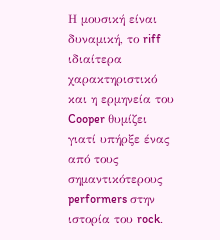Η μουσική είναι δυναμική, το riff ιδιαίτερα χαρακτηριστικό και η ερμηνεία του Cooper θυμίζει γιατί υπήρξε ένας από τους σημαντικότερους performers στην ιστορία του rock.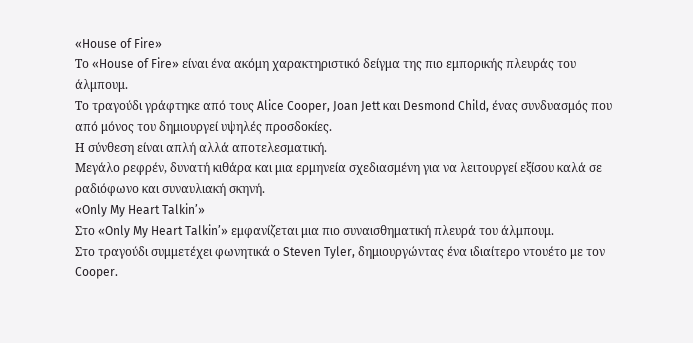«House of Fire»
Το «House of Fire» είναι ένα ακόμη χαρακτηριστικό δείγμα της πιο εμπορικής πλευράς του άλμπουμ.
Το τραγούδι γράφτηκε από τους Alice Cooper, Joan Jett και Desmond Child, ένας συνδυασμός που από μόνος του δημιουργεί υψηλές προσδοκίες.
Η σύνθεση είναι απλή αλλά αποτελεσματική.
Μεγάλο ρεφρέν, δυνατή κιθάρα και μια ερμηνεία σχεδιασμένη για να λειτουργεί εξίσου καλά σε ραδιόφωνο και συναυλιακή σκηνή.
«Only My Heart Talkin’»
Στο «Only My Heart Talkin’» εμφανίζεται μια πιο συναισθηματική πλευρά του άλμπουμ.
Στο τραγούδι συμμετέχει φωνητικά ο Steven Tyler, δημιουργώντας ένα ιδιαίτερο ντουέτο με τον Cooper.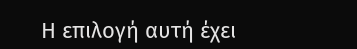Η επιλογή αυτή έχει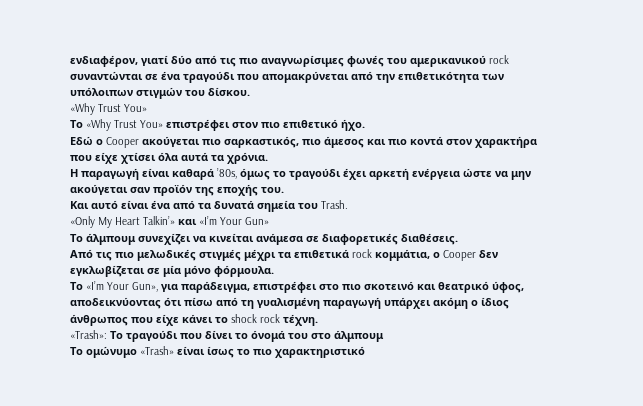ενδιαφέρον, γιατί δύο από τις πιο αναγνωρίσιμες φωνές του αμερικανικού rock συναντώνται σε ένα τραγούδι που απομακρύνεται από την επιθετικότητα των υπόλοιπων στιγμών του δίσκου.
«Why Trust You»
Το «Why Trust You» επιστρέφει στον πιο επιθετικό ήχο.
Εδώ ο Cooper ακούγεται πιο σαρκαστικός, πιο άμεσος και πιο κοντά στον χαρακτήρα που είχε χτίσει όλα αυτά τα χρόνια.
Η παραγωγή είναι καθαρά ’80s, όμως το τραγούδι έχει αρκετή ενέργεια ώστε να μην ακούγεται σαν προϊόν της εποχής του.
Και αυτό είναι ένα από τα δυνατά σημεία του Trash.
«Only My Heart Talkin’» και «I’m Your Gun»
Το άλμπουμ συνεχίζει να κινείται ανάμεσα σε διαφορετικές διαθέσεις.
Από τις πιο μελωδικές στιγμές μέχρι τα επιθετικά rock κομμάτια, ο Cooper δεν εγκλωβίζεται σε μία μόνο φόρμουλα.
Το «I’m Your Gun», για παράδειγμα, επιστρέφει στο πιο σκοτεινό και θεατρικό ύφος, αποδεικνύοντας ότι πίσω από τη γυαλισμένη παραγωγή υπάρχει ακόμη ο ίδιος άνθρωπος που είχε κάνει το shock rock τέχνη.
«Trash»: Το τραγούδι που δίνει το όνομά του στο άλμπουμ
Το ομώνυμο «Trash» είναι ίσως το πιο χαρακτηριστικό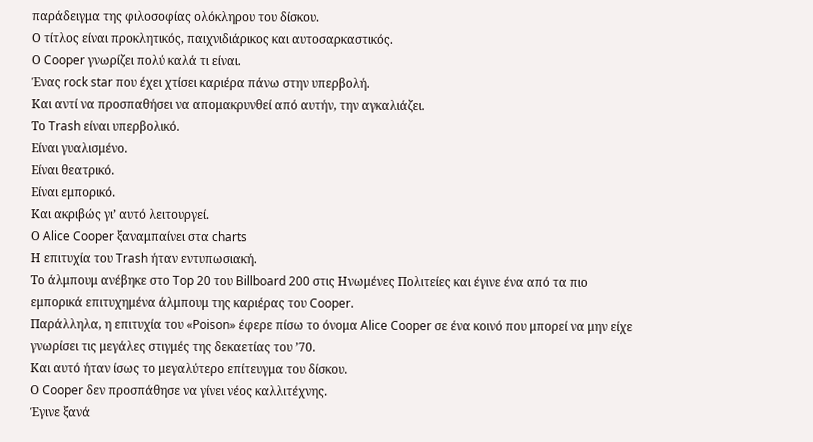παράδειγμα της φιλοσοφίας ολόκληρου του δίσκου.
Ο τίτλος είναι προκλητικός, παιχνιδιάρικος και αυτοσαρκαστικός.
Ο Cooper γνωρίζει πολύ καλά τι είναι.
Ένας rock star που έχει χτίσει καριέρα πάνω στην υπερβολή.
Και αντί να προσπαθήσει να απομακρυνθεί από αυτήν, την αγκαλιάζει.
Το Trash είναι υπερβολικό.
Είναι γυαλισμένο.
Είναι θεατρικό.
Είναι εμπορικό.
Και ακριβώς γι’ αυτό λειτουργεί.
Ο Alice Cooper ξαναμπαίνει στα charts
Η επιτυχία του Trash ήταν εντυπωσιακή.
Το άλμπουμ ανέβηκε στο Top 20 του Billboard 200 στις Ηνωμένες Πολιτείες και έγινε ένα από τα πιο εμπορικά επιτυχημένα άλμπουμ της καριέρας του Cooper.
Παράλληλα, η επιτυχία του «Poison» έφερε πίσω το όνομα Alice Cooper σε ένα κοινό που μπορεί να μην είχε γνωρίσει τις μεγάλες στιγμές της δεκαετίας του ’70.
Και αυτό ήταν ίσως το μεγαλύτερο επίτευγμα του δίσκου.
Ο Cooper δεν προσπάθησε να γίνει νέος καλλιτέχνης.
Έγινε ξανά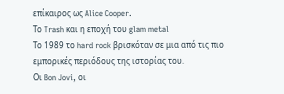επίκαιρος ως Alice Cooper.
Το Trash και η εποχή του glam metal
Το 1989 το hard rock βρισκόταν σε μια από τις πιο εμπορικές περιόδους της ιστορίας του.
Οι Bon Jovi, οι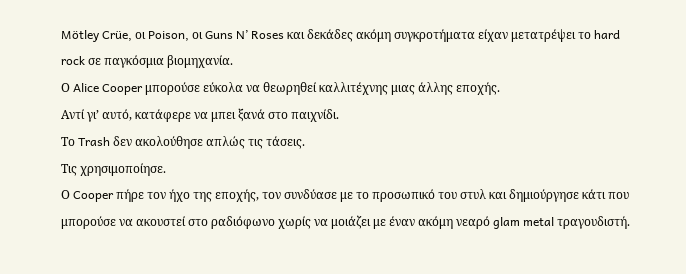Mötley Crüe, οι Poison, οι Guns N’ Roses και δεκάδες ακόμη συγκροτήματα είχαν μετατρέψει το hard rock σε παγκόσμια βιομηχανία.
Ο Alice Cooper μπορούσε εύκολα να θεωρηθεί καλλιτέχνης μιας άλλης εποχής.
Αντί γι’ αυτό, κατάφερε να μπει ξανά στο παιχνίδι.
Το Trash δεν ακολούθησε απλώς τις τάσεις.
Τις χρησιμοποίησε.
Ο Cooper πήρε τον ήχο της εποχής, τον συνδύασε με το προσωπικό του στυλ και δημιούργησε κάτι που μπορούσε να ακουστεί στο ραδιόφωνο χωρίς να μοιάζει με έναν ακόμη νεαρό glam metal τραγουδιστή.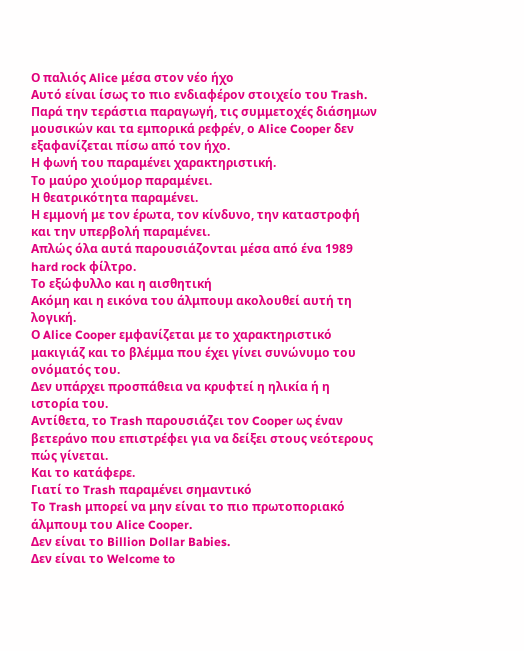Ο παλιός Alice μέσα στον νέο ήχο
Αυτό είναι ίσως το πιο ενδιαφέρον στοιχείο του Trash.
Παρά την τεράστια παραγωγή, τις συμμετοχές διάσημων μουσικών και τα εμπορικά ρεφρέν, ο Alice Cooper δεν εξαφανίζεται πίσω από τον ήχο.
Η φωνή του παραμένει χαρακτηριστική.
Το μαύρο χιούμορ παραμένει.
Η θεατρικότητα παραμένει.
Η εμμονή με τον έρωτα, τον κίνδυνο, την καταστροφή και την υπερβολή παραμένει.
Απλώς όλα αυτά παρουσιάζονται μέσα από ένα 1989 hard rock φίλτρο.
Το εξώφυλλο και η αισθητική
Ακόμη και η εικόνα του άλμπουμ ακολουθεί αυτή τη λογική.
Ο Alice Cooper εμφανίζεται με το χαρακτηριστικό μακιγιάζ και το βλέμμα που έχει γίνει συνώνυμο του ονόματός του.
Δεν υπάρχει προσπάθεια να κρυφτεί η ηλικία ή η ιστορία του.
Αντίθετα, το Trash παρουσιάζει τον Cooper ως έναν βετεράνο που επιστρέφει για να δείξει στους νεότερους πώς γίνεται.
Και το κατάφερε.
Γιατί το Trash παραμένει σημαντικό
Το Trash μπορεί να μην είναι το πιο πρωτοποριακό άλμπουμ του Alice Cooper.
Δεν είναι το Billion Dollar Babies.
Δεν είναι το Welcome to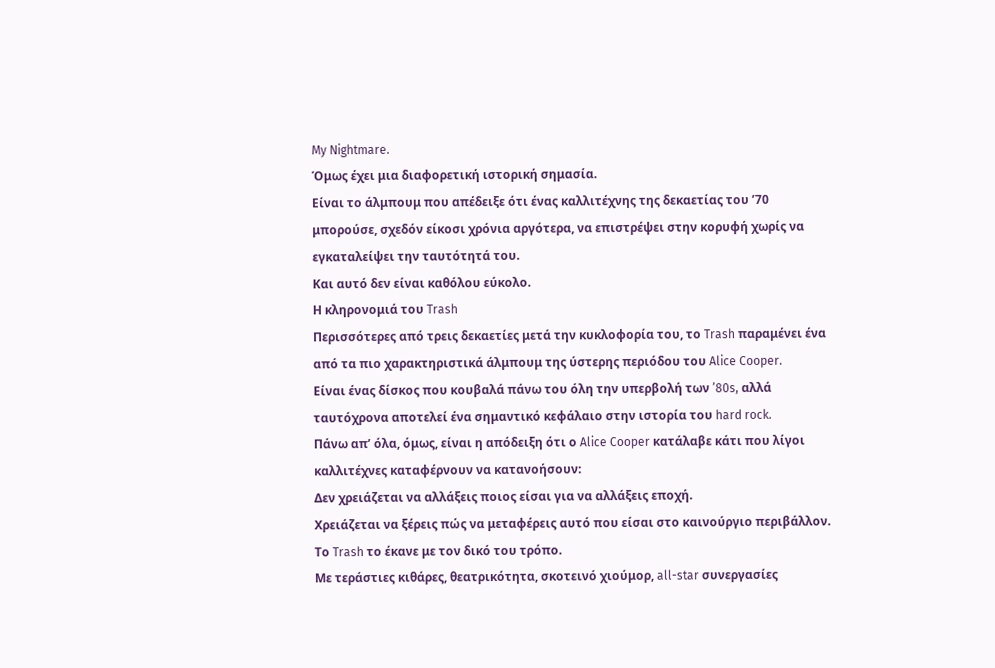My Nightmare.
Όμως έχει μια διαφορετική ιστορική σημασία.
Είναι το άλμπουμ που απέδειξε ότι ένας καλλιτέχνης της δεκαετίας του ’70 μπορούσε, σχεδόν είκοσι χρόνια αργότερα, να επιστρέψει στην κορυφή χωρίς να εγκαταλείψει την ταυτότητά του.
Και αυτό δεν είναι καθόλου εύκολο.
Η κληρονομιά του Trash
Περισσότερες από τρεις δεκαετίες μετά την κυκλοφορία του, το Trash παραμένει ένα από τα πιο χαρακτηριστικά άλμπουμ της ύστερης περιόδου του Alice Cooper.
Είναι ένας δίσκος που κουβαλά πάνω του όλη την υπερβολή των ’80s, αλλά ταυτόχρονα αποτελεί ένα σημαντικό κεφάλαιο στην ιστορία του hard rock.
Πάνω απ’ όλα, όμως, είναι η απόδειξη ότι ο Alice Cooper κατάλαβε κάτι που λίγοι καλλιτέχνες καταφέρνουν να κατανοήσουν:
Δεν χρειάζεται να αλλάξεις ποιος είσαι για να αλλάξεις εποχή.
Χρειάζεται να ξέρεις πώς να μεταφέρεις αυτό που είσαι στο καινούργιο περιβάλλον.
Το Trash το έκανε με τον δικό του τρόπο.
Με τεράστιες κιθάρες, θεατρικότητα, σκοτεινό χιούμορ, all-star συνεργασίες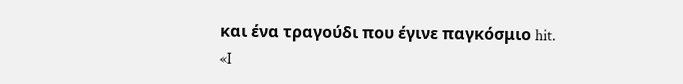και ένα τραγούδι που έγινε παγκόσμιο hit.
«I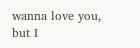wanna love you, but I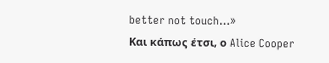better not touch…»
Και κάπως έτσι, ο Alice Cooper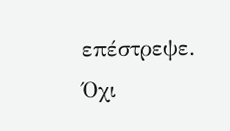επέστρεψε.
Όχι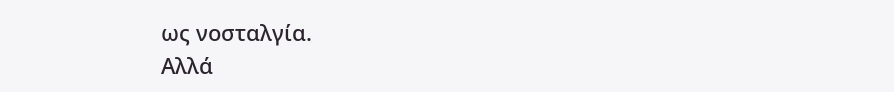ως νοσταλγία.
Αλλά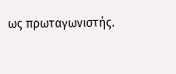ως πρωταγωνιστής.